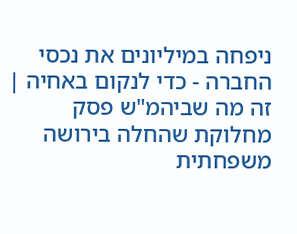ניפחה במיליונים את נכסי החברה - כדי לנקום באחיה | זה מה שביהמ"ש פסק
מחלוקת שהחלה בירושה משפחתית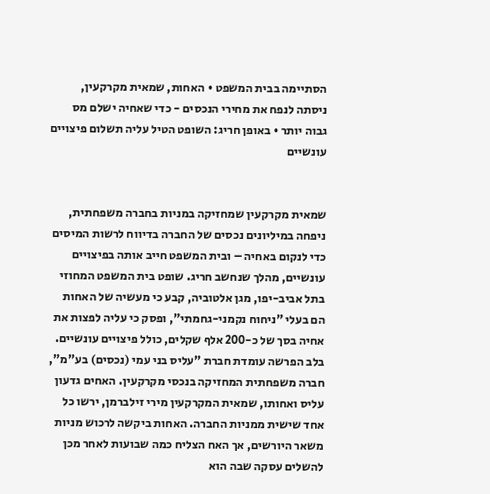הסתיימה בבית המשפט • האחות, שמאית מקרקעין, ניסתה לנפח את מחירי הנכסים - כדי שאחיה ישלם מס גבוה יותר • באופן חריג: השופט הטיל עליה תשלום פיצויים עונשיים


שמאית מקרקעין שמחזיקה במניות בחברה משפחתית, ניפחה במיליונים נכסים של החברה בדיווח לרשות המיסים כדי לנקום באחיה – ובית המשפט חייב אותה בפיצויים עונשיים, מהלך שנחשב חריג. שופט בית המשפט המחוזי בתל אביב-יפו, מגן אלטוביה, קבע כי מעשיה של האחות הם בעלי "ניחוח נקמני-גחמתי", ופסק כי עליה לפצות את אחיה בסך של כ-200 אלף שקלים, כולל פיצויים עונשיים.
בלב הפרשה עומדת חברת "עליס בני עמי (נכסים) בע"מ", חברה משפחתית המחזיקה בנכסי מקרקעין. האחים גדעון עליס ואחותו, שמאית המקרקעין מירי זילברמן, ירשו כל אחד שישית ממניות החברה. האחות ביקשה לרכוש מניות משאר היורשים, אך האח הצליח כמה שבועות לאחר מכן להשלים עסקה שבה הוא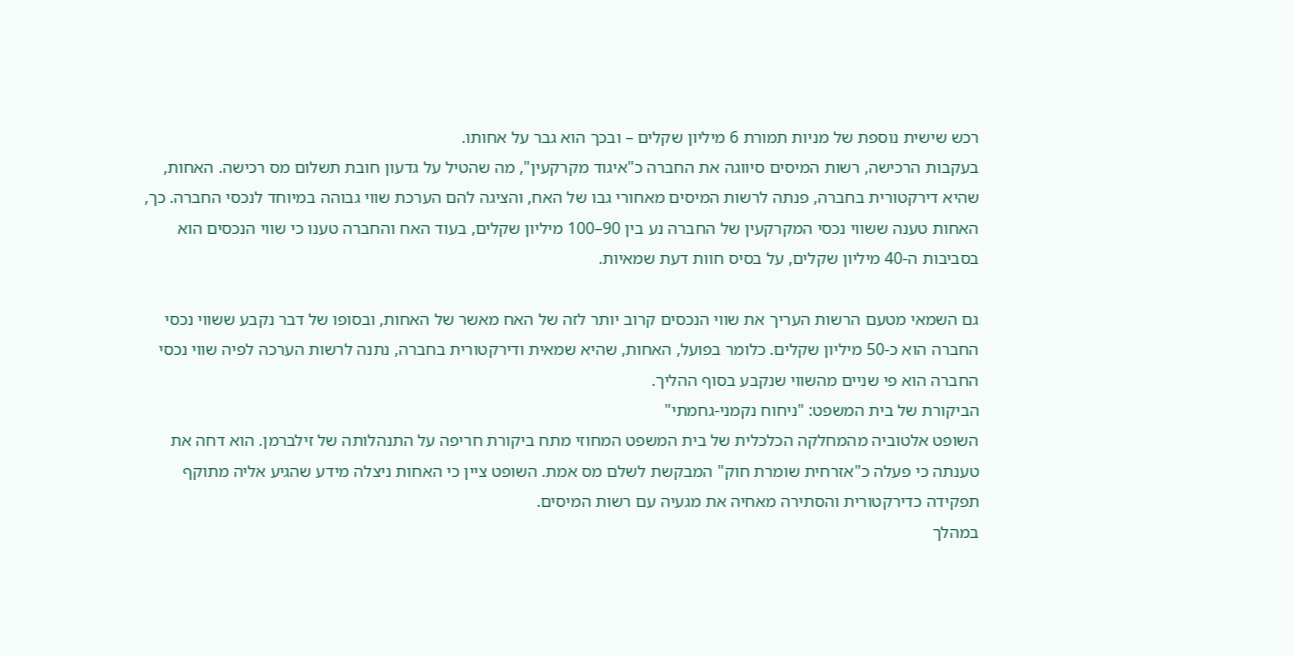רכש שישית נוספת של מניות תמורת 6 מיליון שקלים – ובכך הוא גבר על אחותו.
בעקבות הרכישה, רשות המיסים סיווגה את החברה כ"איגוד מקרקעין", מה שהטיל על גדעון חובת תשלום מס רכישה. האחות, שהיא דירקטורית בחברה, פנתה לרשות המיסים מאחורי גבו של האח, והציגה להם הערכת שווי גבוהה במיוחד לנכסי החברה. כך, האחות טענה ששווי נכסי המקרקעין של החברה נע בין 90–100 מיליון שקלים, בעוד האח והחברה טענו כי שווי הנכסים הוא בסביבות ה-40 מיליון שקלים, על בסיס חוות דעת שמאיות.

גם השמאי מטעם הרשות העריך את שווי הנכסים קרוב יותר לזה של האח מאשר של האחות, ובסופו של דבר נקבע ששווי נכסי החברה הוא כ-50 מיליון שקלים. כלומר בפועל, האחות, שהיא שמאית ודירקטורית בחברה, נתנה לרשות הערכה לפיה שווי נכסי החברה הוא פי שניים מהשווי שנקבע בסוף ההליך.
הביקורת של בית המשפט: "ניחוח נקמני-גחמתי"
השופט אלטוביה מהמחלקה הכלכלית של בית המשפט המחוזי מתח ביקורת חריפה על התנהלותה של זילברמן. הוא דחה את טענתה כי פעלה כ"אזרחית שומרת חוק" המבקשת לשלם מס אמת. השופט ציין כי האחות ניצלה מידע שהגיע אליה מתוקף תפקידה כדירקטורית והסתירה מאחיה את מגעיה עם רשות המיסים.
במהלך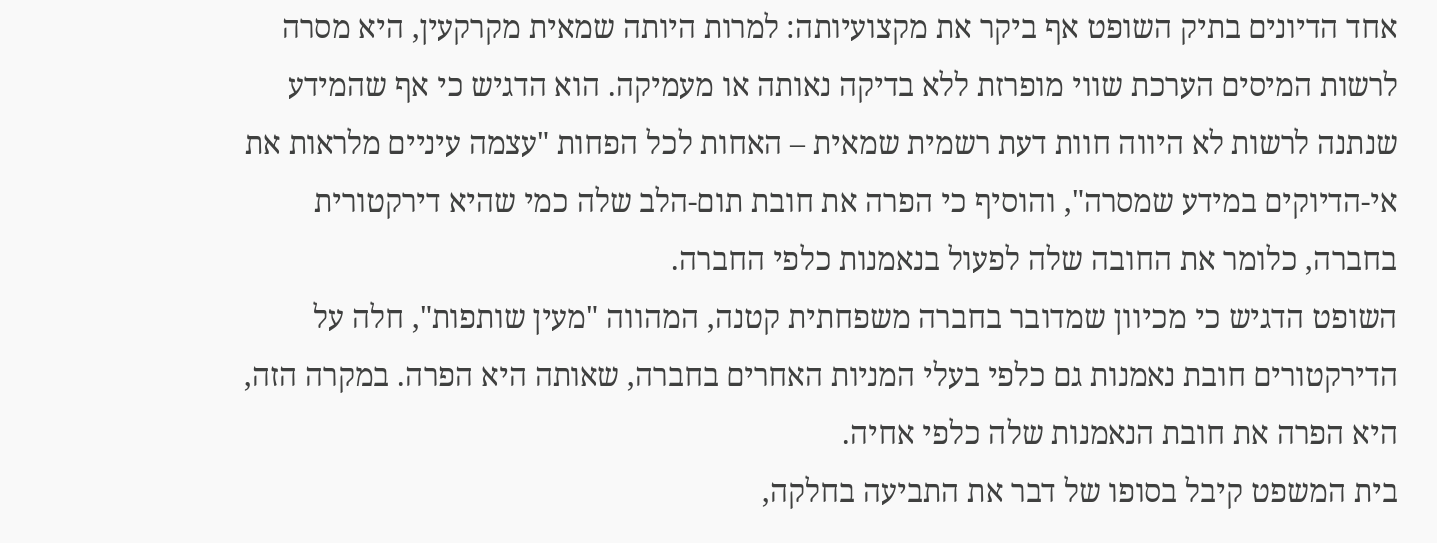אחד הדיונים בתיק השופט אף ביקר את מקצועיותה: למרות היותה שמאית מקרקעין, היא מסרה לרשות המיסים הערכת שווי מופרזת ללא בדיקה נאותה או מעמיקה. הוא הדגיש כי אף שהמידע שנתנה לרשות לא היווה חוות דעת רשמית שמאית – האחות לכל הפחות "עצמה עיניים מלראות את אי-הדיוקים במידע שמסרה", והוסיף כי הפרה את חובת תום-הלב שלה כמי שהיא דירקטורית בחברה, כלומר את החובה שלה לפעול בנאמנות כלפי החברה.
השופט הדגיש כי מכיוון שמדובר בחברה משפחתית קטנה, המהווה "מעין שותפות", חלה על הדירקטורים חובת נאמנות גם כלפי בעלי המניות האחרים בחברה, שאותה היא הפרה. במקרה הזה, היא הפרה את חובת הנאמנות שלה כלפי אחיה.
בית המשפט קיבל בסופו של דבר את התביעה בחלקה,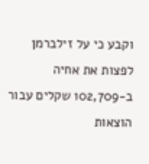וקבע כי על זילברמן לפצות את אחיה ב-102,709 שקלים עבור הוצאות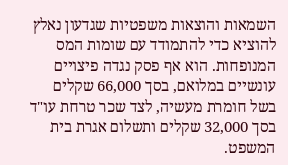השמאות והוצאות משפטיות שגדעון נאלץ להוציא כדי להתמודד עם שומות המס המנופחות. הוא אף פסק נגדה פיצויים עונשיים במלואם, בסך 66,000 שקלים בשל חומרת מעשיה, לצד שכר טרחת עו"ד בסך 32,000 שקלים ותשלום אגרת בית המשפט.